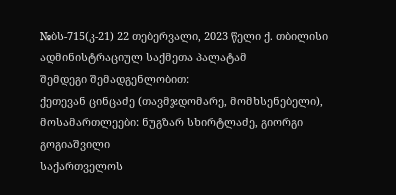№ბს-715(კ-21) 22 თებერვალი, 2023 წელი ქ. თბილისი
ადმინისტრაციულ საქმეთა პალატამ
შემდეგი შემადგენლობით:
ქეთევან ცინცაძე (თავმჯდომარე, მომხსენებელი),
მოსამართლეები: ნუგზარ სხირტლაძე, გიორგი გოგიაშვილი
საქართველოს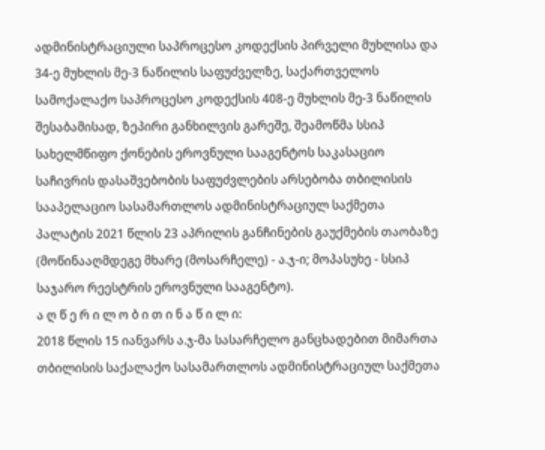ადმინისტრაციული საპროცესო კოდექსის პირველი მუხლისა და 34-ე მუხლის მე-3 ნაწილის საფუძველზე, საქართველოს სამოქალაქო საპროცესო კოდექსის 408-ე მუხლის მე-3 ნაწილის შესაბამისად, ზეპირი განხილვის გარეშე, შეამოწმა სსიპ სახელმწიფო ქონების ეროვნული სააგენტოს საკასაციო საჩივრის დასაშვებობის საფუძვლების არსებობა თბილისის სააპელაციო სასამართლოს ადმინისტრაციულ საქმეთა პალატის 2021 წლის 23 აპრილის განჩინების გაუქმების თაობაზე (მოწინააღმდეგე მხარე (მოსარჩელე) - ა.ჯ-ი; მოპასუხე - სსიპ საჯარო რეესტრის ეროვნული სააგენტო).
ა ღ წ ე რ ი ლ ო ბ ი თ ი ნ ა წ ი ლ ი:
2018 წლის 15 იანვარს ა.ჯ-მა სასარჩელო განცხადებით მიმართა თბილისის საქალაქო სასამართლოს ადმინისტრაციულ საქმეთა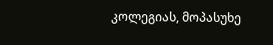კოლეგიას, მოპასუხე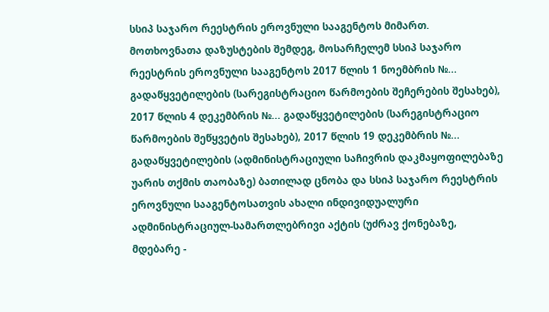სსიპ საჯარო რეესტრის ეროვნული სააგენტოს მიმართ.
მოთხოვნათა დაზუსტების შემდეგ, მოსარჩელემ სსიპ საჯარო რეესტრის ეროვნული სააგენტოს 2017 წლის 1 ნოემბრის №... გადაწყვეტილების (სარეგისტრაციო წარმოების შეჩერების შესახებ), 2017 წლის 4 დეკემბრის №... გადაწყვეტილების (სარეგისტრაციო წარმოების შეწყვეტის შესახებ), 2017 წლის 19 დეკემბრის №... გადაწყვეტილების (ადმინისტრაციული საჩივრის დაკმაყოფილებაზე უარის თქმის თაობაზე) ბათილად ცნობა და სსიპ საჯარო რეესტრის ეროვნული სააგენტოსათვის ახალი ინდივიდუალური ადმინისტრაციულ-სამართლებრივი აქტის (უძრავ ქონებაზე, მდებარე -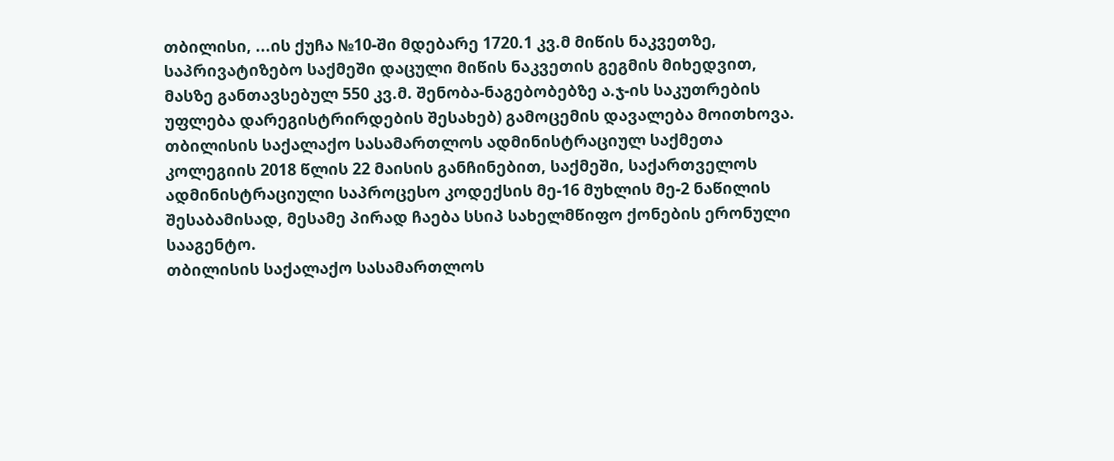თბილისი, ...ის ქუჩა №10-ში მდებარე 1720.1 კვ.მ მიწის ნაკვეთზე, საპრივატიზებო საქმეში დაცული მიწის ნაკვეთის გეგმის მიხედვით, მასზე განთავსებულ 550 კვ.მ. შენობა-ნაგებობებზე ა.ჯ-ის საკუთრების უფლება დარეგისტრირდების შესახებ) გამოცემის დავალება მოითხოვა.
თბილისის საქალაქო სასამართლოს ადმინისტრაციულ საქმეთა კოლეგიის 2018 წლის 22 მაისის განჩინებით, საქმეში, საქართველოს ადმინისტრაციული საპროცესო კოდექსის მე-16 მუხლის მე-2 ნაწილის შესაბამისად, მესამე პირად ჩაება სსიპ სახელმწიფო ქონების ერონული სააგენტო.
თბილისის საქალაქო სასამართლოს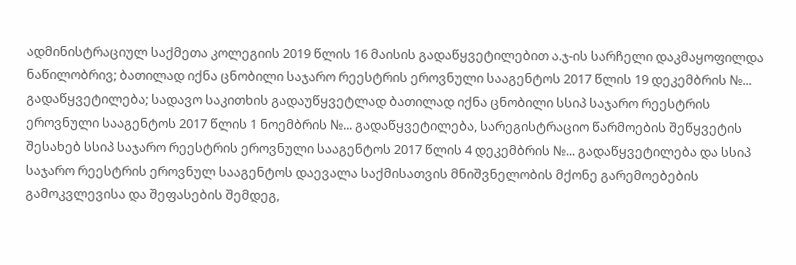ადმინისტრაციულ საქმეთა კოლეგიის 2019 წლის 16 მაისის გადაწყვეტილებით ა.ჯ-ის სარჩელი დაკმაყოფილდა ნაწილობრივ; ბათილად იქნა ცნობილი საჯარო რეესტრის ეროვნული სააგენტოს 2017 წლის 19 დეკემბრის №... გადაწყვეტილება; სადავო საკითხის გადაუწყვეტლად ბათილად იქნა ცნობილი სსიპ საჯარო რეესტრის ეროვნული სააგენტოს 2017 წლის 1 ნოემბრის №... გადაწყვეტილება, სარეგისტრაციო წარმოების შეწყვეტის შესახებ სსიპ საჯარო რეესტრის ეროვნული სააგენტოს 2017 წლის 4 დეკემბრის №... გადაწყვეტილება და სსიპ საჯარო რეესტრის ეროვნულ სააგენტოს დაევალა საქმისათვის მნიშვნელობის მქონე გარემოებების გამოკვლევისა და შეფასების შემდეგ,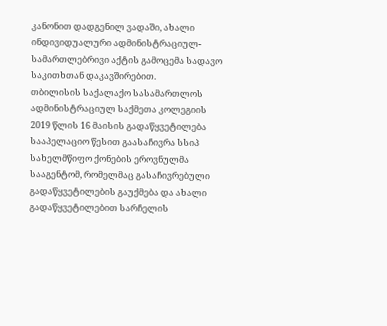კანონით დადგენილ ვადაში, ახალი ინდივიდუალური ადმინისტრაციულ-სამართლებრივი აქტის გამოცემა სადავო საკითხთან დაკავშირებით.
თბილისის საქალაქო სასამართლოს ადმინისტრაციულ საქმეთა კოლეგიის 2019 წლის 16 მაისის გადაწყვეტილება სააპელაციო წესით გაასაჩივრა სსიპ სახელმწიფო ქონების ეროვნულმა სააგენტომ, რომელმაც გასაჩივრებული გადაწყვეტილების გაუქმება და ახალი გადაწყვეტილებით სარჩელის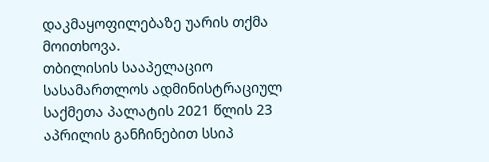დაკმაყოფილებაზე უარის თქმა მოითხოვა.
თბილისის სააპელაციო სასამართლოს ადმინისტრაციულ საქმეთა პალატის 2021 წლის 23 აპრილის განჩინებით სსიპ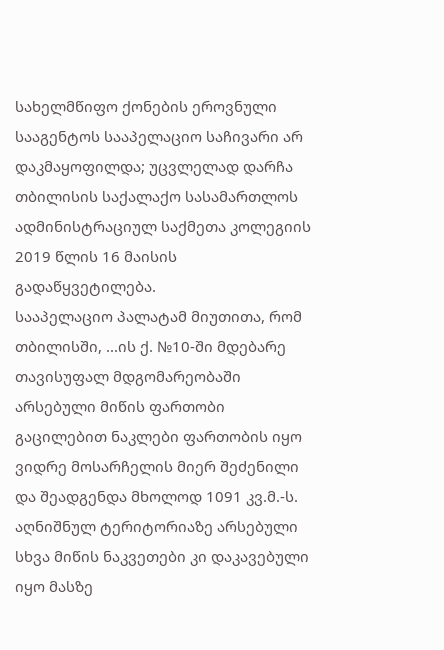სახელმწიფო ქონების ეროვნული სააგენტოს სააპელაციო საჩივარი არ დაკმაყოფილდა; უცვლელად დარჩა თბილისის საქალაქო სასამართლოს ადმინისტრაციულ საქმეთა კოლეგიის 2019 წლის 16 მაისის გადაწყვეტილება.
სააპელაციო პალატამ მიუთითა, რომ თბილისში, ...ის ქ. №10-ში მდებარე თავისუფალ მდგომარეობაში არსებული მიწის ფართობი გაცილებით ნაკლები ფართობის იყო ვიდრე მოსარჩელის მიერ შეძენილი და შეადგენდა მხოლოდ 1091 კვ.მ.-ს. აღნიშნულ ტერიტორიაზე არსებული სხვა მიწის ნაკვეთები კი დაკავებული იყო მასზე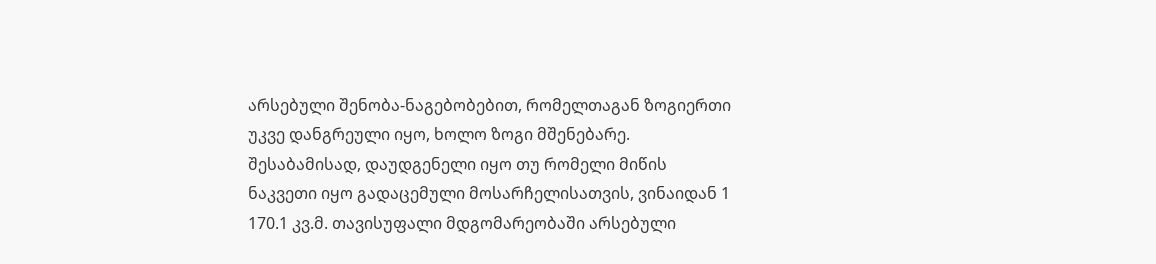არსებული შენობა-ნაგებობებით, რომელთაგან ზოგიერთი უკვე დანგრეული იყო, ხოლო ზოგი მშენებარე. შესაბამისად, დაუდგენელი იყო თუ რომელი მიწის ნაკვეთი იყო გადაცემული მოსარჩელისათვის, ვინაიდან 1 170.1 კვ.მ. თავისუფალი მდგომარეობაში არსებული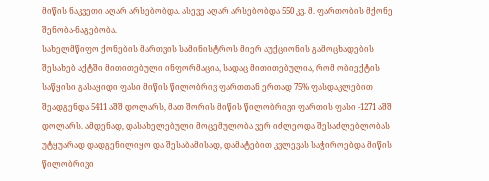მიწის ნაკვეთი აღარ არსებობდა. ასევე აღარ არსებობდა 550 კვ. მ. ფართობის მქონე შენობა-ნაგებობა.
სახელმწიფო ქონების მართვის სამინისტროს მიერ აუქციონის გამოცხადების შესახებ აქტში მითითებული ინფორმაცია, სადაც მითითებულია, რომ ობიექტის საწყისი გასაყიდი ფასი მიწის წილობრივ ფართთან ერთად 75% ფასდაკლებით შეადგენდა 5411 აშშ დოლარს, მათ შორის მიწის წილობრივი ფართის ფასი -1271 აშშ დოლარს. ამდენად, დასახელებული მოცემულობა ვერ იძლეოდა შესაძლებლობას უტყუარად დადგენილიყო და შესაბამისად, დამატებით კვლევას საჭიროებდა მიწის წილობრივი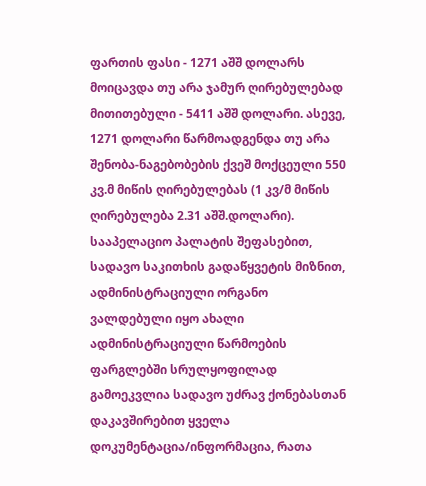ფართის ფასი - 1271 აშშ დოლარს მოიცავდა თუ არა ჯამურ ღირებულებად მითითებული - 5411 აშშ დოლარი. ასევე, 1271 დოლარი წარმოადგენდა თუ არა შენობა-ნაგებობების ქვეშ მოქცეული 550 კვ.მ მიწის ღირებულებას (1 კვ/მ მიწის ღირებულება 2.31 აშშ.დოლარი).
სააპელაციო პალატის შეფასებით, სადავო საკითხის გადაწყვეტის მიზნით, ადმინისტრაციული ორგანო ვალდებული იყო ახალი ადმინისტრაციული წარმოების ფარგლებში სრულყოფილად გამოეკვლია სადავო უძრავ ქონებასთან დაკავშირებით ყველა დოკუმენტაცია/ინფორმაცია, რათა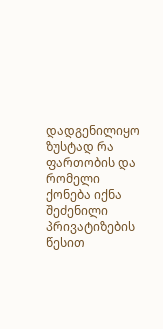დადგენილიყო ზუსტად რა ფართობის და რომელი ქონება იქნა შეძენილი პრივატიზების წესით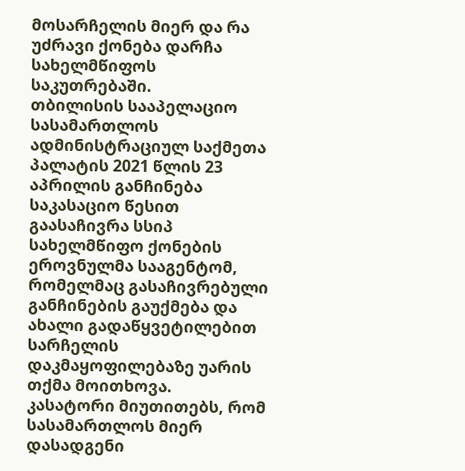მოსარჩელის მიერ და რა უძრავი ქონება დარჩა სახელმწიფოს საკუთრებაში.
თბილისის სააპელაციო სასამართლოს ადმინისტრაციულ საქმეთა პალატის 2021 წლის 23 აპრილის განჩინება საკასაციო წესით გაასაჩივრა სსიპ სახელმწიფო ქონების ეროვნულმა სააგენტომ, რომელმაც გასაჩივრებული განჩინების გაუქმება და ახალი გადაწყვეტილებით სარჩელის დაკმაყოფილებაზე უარის თქმა მოითხოვა.
კასატორი მიუთითებს, რომ სასამართლოს მიერ დასადგენი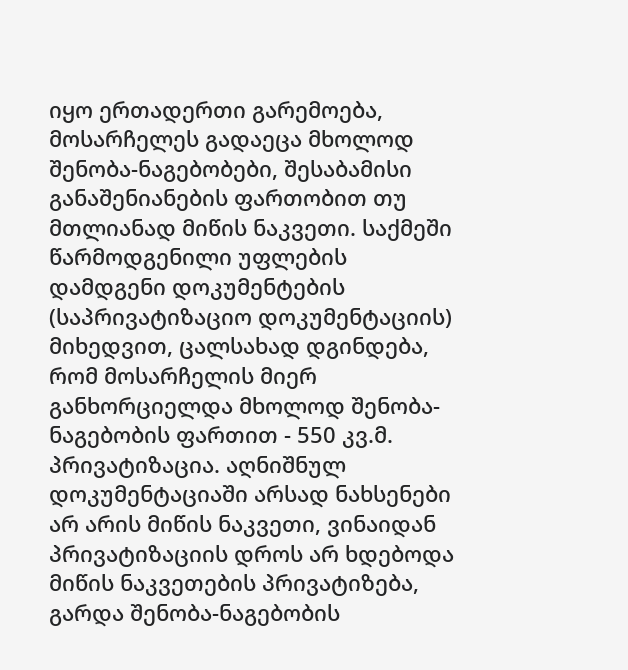იყო ერთადერთი გარემოება, მოსარჩელეს გადაეცა მხოლოდ შენობა-ნაგებობები, შესაბამისი განაშენიანების ფართობით თუ მთლიანად მიწის ნაკვეთი. საქმეში წარმოდგენილი უფლების დამდგენი დოკუმენტების (საპრივატიზაციო დოკუმენტაციის) მიხედვით, ცალსახად დგინდება, რომ მოსარჩელის მიერ განხორციელდა მხოლოდ შენობა-ნაგებობის ფართით - 550 კვ.მ. პრივატიზაცია. აღნიშნულ დოკუმენტაციაში არსად ნახსენები არ არის მიწის ნაკვეთი, ვინაიდან პრივატიზაციის დროს არ ხდებოდა მიწის ნაკვეთების პრივატიზება, გარდა შენობა-ნაგებობის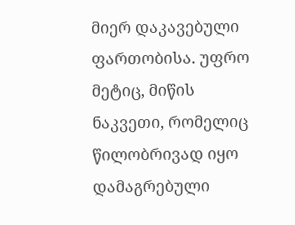მიერ დაკავებული ფართობისა. უფრო მეტიც, მიწის ნაკვეთი, რომელიც წილობრივად იყო დამაგრებული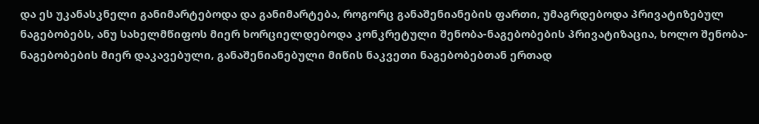და ეს უკანასკნელი განიმარტებოდა და განიმარტება, როგორც განაშენიანების ფართი, უმაგრდებოდა პრივატიზებულ ნაგებობებს, ანუ სახელმწიფოს მიერ ხორციელდებოდა კონკრეტული შენობა-ნაგებობების პრივატიზაცია, ხოლო შენობა-ნაგებობების მიერ დაკავებული, განაშენიანებული მიწის ნაკვეთი ნაგებობებთან ერთად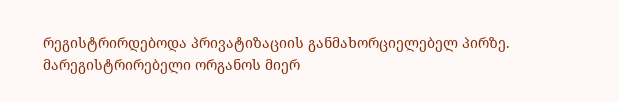რეგისტრირდებოდა პრივატიზაციის განმახორციელებელ პირზე.
მარეგისტრირებელი ორგანოს მიერ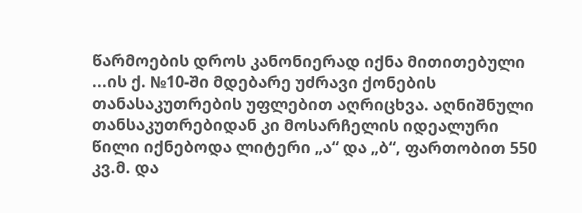წარმოების დროს კანონიერად იქნა მითითებული ...ის ქ. №10-ში მდებარე უძრავი ქონების თანასაკუთრების უფლებით აღრიცხვა. აღნიშნული თანსაკუთრებიდან კი მოსარჩელის იდეალური წილი იქნებოდა ლიტერი „ა“ და „ბ“, ფართობით 550 კვ.მ. და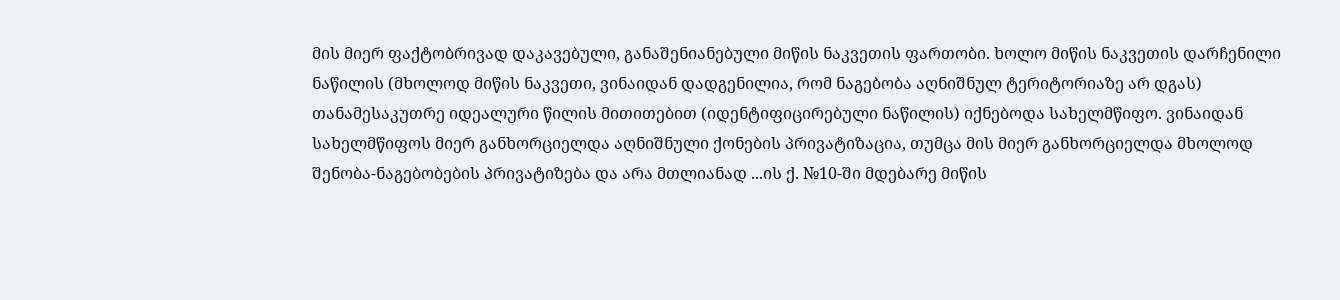მის მიერ ფაქტობრივად დაკავებული, განაშენიანებული მიწის ნაკვეთის ფართობი. ხოლო მიწის ნაკვეთის დარჩენილი ნაწილის (მხოლოდ მიწის ნაკვეთი, ვინაიდან დადგენილია, რომ ნაგებობა აღნიშნულ ტერიტორიაზე არ დგას) თანამესაკუთრე იდეალური წილის მითითებით (იდენტიფიცირებული ნაწილის) იქნებოდა სახელმწიფო. ვინაიდან სახელმწიფოს მიერ განხორციელდა აღნიშნული ქონების პრივატიზაცია, თუმცა მის მიერ განხორციელდა მხოლოდ შენობა-ნაგებობების პრივატიზება და არა მთლიანად ...ის ქ. №10-ში მდებარე მიწის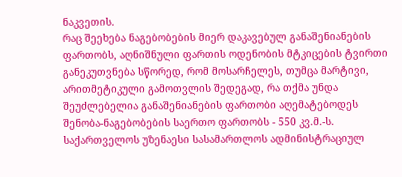ნაკვეთის.
რაც შეეხება ნაგებობების მიერ დაკავებულ განაშენიანების ფართობს, აღნიშნული ფართის ოდენობის მტკიცების ტვირთი განეკუთვნება სწორედ, რომ მოსარჩელეს, თუმცა მარტივი, არითმეტიკული გამოთვლის შედეგად, რა თქმა უნდა შეუძლებელია განაშენიანების ფართობი აღემატებოდეს შენობა-ნაგებობების საერთო ფართობს - 550 კვ.მ.-ს.
საქართველოს უზენაესი სასამართლოს ადმინისტრაციულ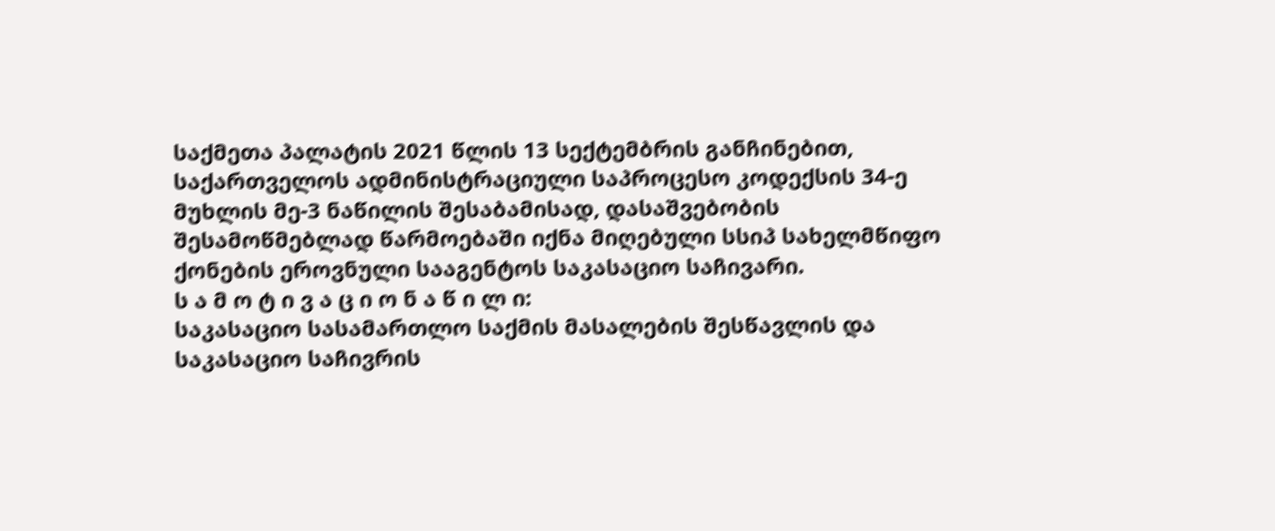საქმეთა პალატის 2021 წლის 13 სექტემბრის განჩინებით, საქართველოს ადმინისტრაციული საპროცესო კოდექსის 34-ე მუხლის მე-3 ნაწილის შესაბამისად, დასაშვებობის შესამოწმებლად წარმოებაში იქნა მიღებული სსიპ სახელმწიფო ქონების ეროვნული სააგენტოს საკასაციო საჩივარი.
ს ა მ ო ტ ი ვ ა ც ი ო ნ ა წ ი ლ ი:
საკასაციო სასამართლო საქმის მასალების შესწავლის და საკასაციო საჩივრის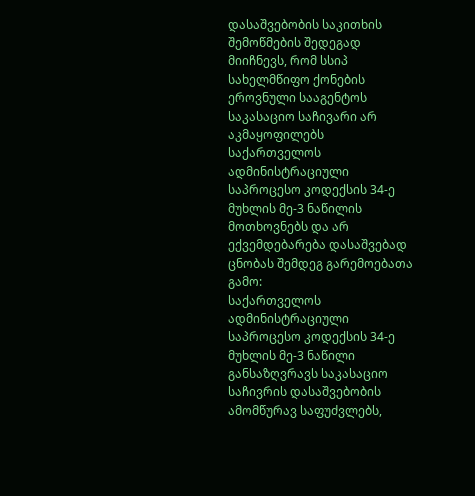დასაშვებობის საკითხის შემოწმების შედეგად მიიჩნევს, რომ სსიპ სახელმწიფო ქონების ეროვნული სააგენტოს საკასაციო საჩივარი არ აკმაყოფილებს საქართველოს ადმინისტრაციული საპროცესო კოდექსის 34-ე მუხლის მე-3 ნაწილის მოთხოვნებს და არ ექვემდებარება დასაშვებად ცნობას შემდეგ გარემოებათა გამო:
საქართველოს ადმინისტრაციული საპროცესო კოდექსის 34-ე მუხლის მე-3 ნაწილი განსაზღვრავს საკასაციო საჩივრის დასაშვებობის ამომწურავ საფუძვლებს,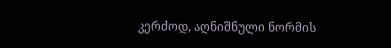კერძოდ, აღნიშნული ნორმის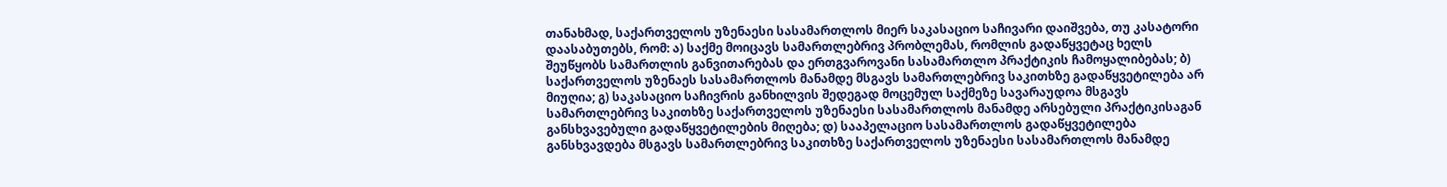თანახმად, საქართველოს უზენაესი სასამართლოს მიერ საკასაციო საჩივარი დაიშვება, თუ კასატორი დაასაბუთებს, რომ: ა) საქმე მოიცავს სამართლებრივ პრობლემას, რომლის გადაწყვეტაც ხელს შეუწყობს სამართლის განვითარებას და ერთგვაროვანი სასამართლო პრაქტიკის ჩამოყალიბებას; ბ) საქართველოს უზენაეს სასამართლოს მანამდე მსგავს სამართლებრივ საკითხზე გადაწყვეტილება არ მიუღია; გ) საკასაციო საჩივრის განხილვის შედეგად მოცემულ საქმეზე სავარაუდოა მსგავს სამართლებრივ საკითხზე საქართველოს უზენაესი სასამართლოს მანამდე არსებული პრაქტიკისაგან განსხვავებული გადაწყვეტილების მიღება; დ) სააპელაციო სასამართლოს გადაწყვეტილება განსხვავდება მსგავს სამართლებრივ საკითხზე საქართველოს უზენაესი სასამართლოს მანამდე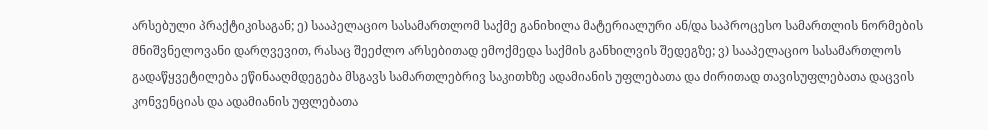არსებული პრაქტიკისაგან; ე) სააპელაციო სასამართლომ საქმე განიხილა მატერიალური ან/და საპროცესო სამართლის ნორმების მნიშვნელოვანი დარღვევით, რასაც შეეძლო არსებითად ემოქმედა საქმის განხილვის შედეგზე; ვ) სააპელაციო სასამართლოს გადაწყვეტილება ეწინააღმდეგება მსგავს სამართლებრივ საკითხზე ადამიანის უფლებათა და ძირითად თავისუფლებათა დაცვის კონვენციას და ადამიანის უფლებათა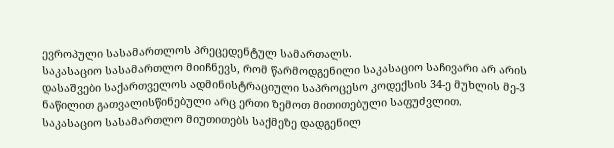ევროპული სასამართლოს პრეცედენტულ სამართალს.
საკასაციო სასამართლო მიიჩნევს, რომ წარმოდგენილი საკასაციო საჩივარი არ არის დასაშვები საქართველოს ადმინისტრაციული საპროცესო კოდექსის 34-ე მუხლის მე-3 ნაწილით გათვალისწინებული არც ერთი ზემოთ მითითებული საფუძვლით.
საკასაციო სასამართლო მიუთითებს საქმეზე დადგენილ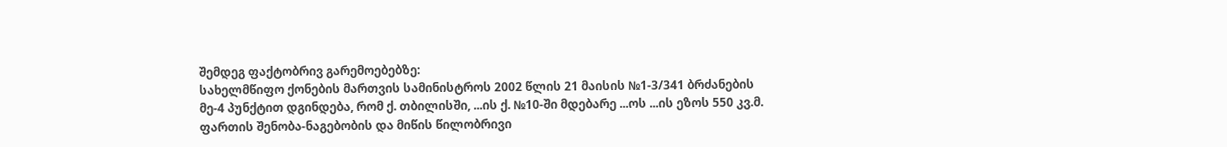შემდეგ ფაქტობრივ გარემოებებზე:
სახელმწიფო ქონების მართვის სამინისტროს 2002 წლის 21 მაისის №1-3/341 ბრძანების მე-4 პუნქტით დგინდება, რომ ქ. თბილისში, ...ის ქ. №10-ში მდებარე ...ოს ...ის ეზოს 550 კვ.მ. ფართის შენობა-ნაგებობის და მიწის წილობრივი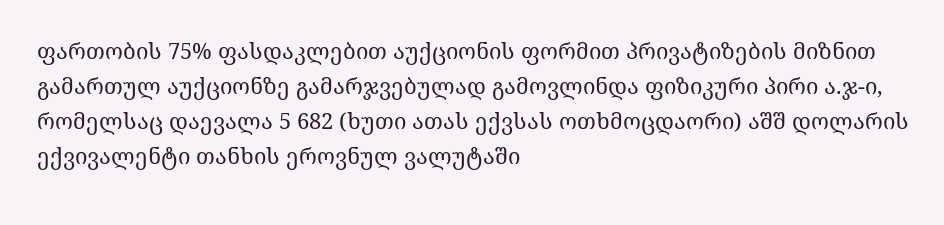ფართობის 75% ფასდაკლებით აუქციონის ფორმით პრივატიზების მიზნით გამართულ აუქციონზე გამარჯვებულად გამოვლინდა ფიზიკური პირი ა.ჯ-ი, რომელსაც დაევალა 5 682 (ხუთი ათას ექვსას ოთხმოცდაორი) აშშ დოლარის ექვივალენტი თანხის ეროვნულ ვალუტაში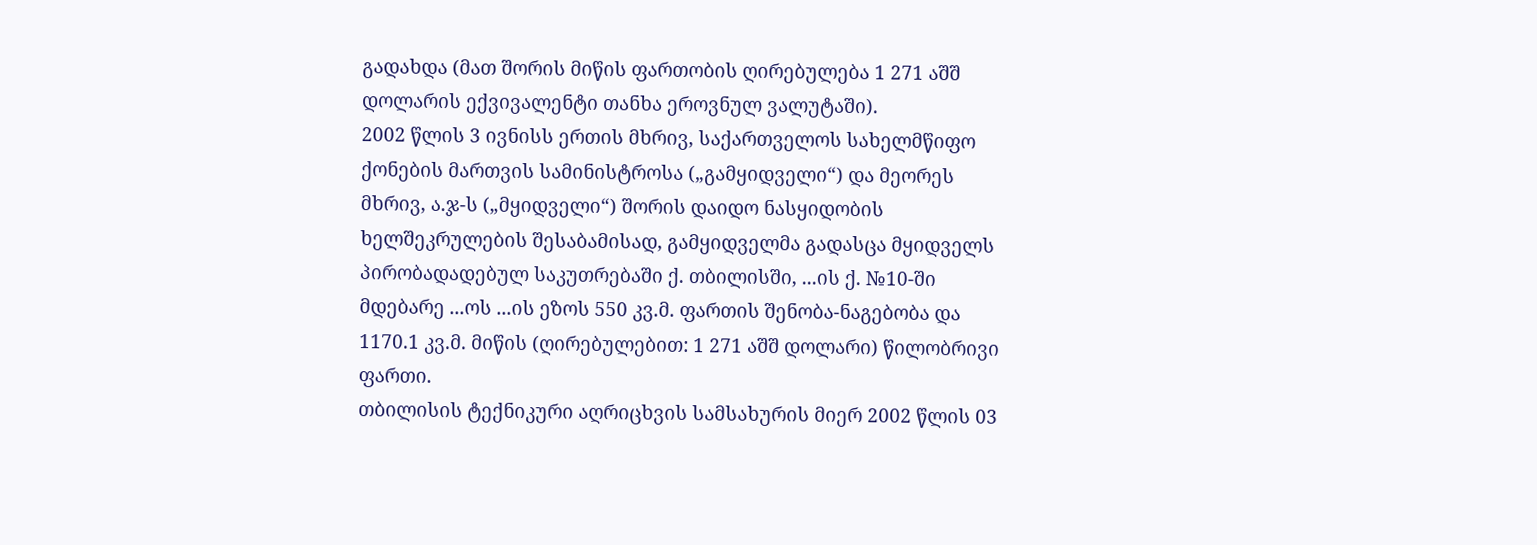გადახდა (მათ შორის მიწის ფართობის ღირებულება 1 271 აშშ დოლარის ექვივალენტი თანხა ეროვნულ ვალუტაში).
2002 წლის 3 ივნისს ერთის მხრივ, საქართველოს სახელმწიფო ქონების მართვის სამინისტროსა („გამყიდველი“) და მეორეს მხრივ, ა.ჯ-ს („მყიდველი“) შორის დაიდო ნასყიდობის ხელშეკრულების შესაბამისად, გამყიდველმა გადასცა მყიდველს პირობადადებულ საკუთრებაში ქ. თბილისში, ...ის ქ. №10-ში მდებარე ...ოს ...ის ეზოს 550 კვ.მ. ფართის შენობა-ნაგებობა და 1170.1 კვ.მ. მიწის (ღირებულებით: 1 271 აშშ დოლარი) წილობრივი ფართი.
თბილისის ტექნიკური აღრიცხვის სამსახურის მიერ 2002 წლის 03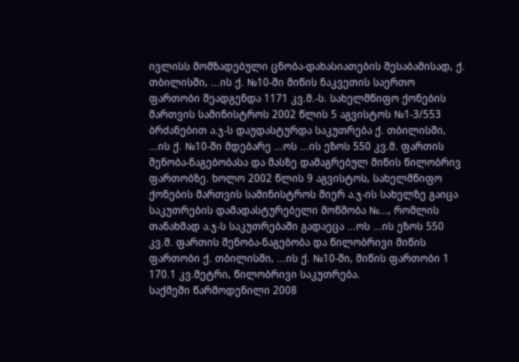ივლისს მომზადებული ცნობა-დახასიათების შესაბამისად, ქ. თბილისში, ...ის ქ. №10-ში მიწის ნაკვეთის საერთო ფართობი შეადგენდა 1171 კვ.მ.-ს. სახელმწიფო ქონების მართვის სამინისტროს 2002 წლის 5 აგვისტოს №1-3/553 ბრძანებით ა.ჯ-ს დაუდასტურდა საკუთრება ქ. თბილისში, ...ის ქ. №10-ში მდებარე ...ოს ...ის ეზოს 550 კვ.მ. ფართის შენობა-ნაგებობასა და მასზე დამაგრებულ მიწის წილობრივ ფართობზე. ხოლო 2002 წლის 9 აგვისტოს, სახელმწიფო ქონების მართვის სამინისტროს მიერ ა.ჯ-ის სახელზე გაიცა საკუთრების დამადასტურებელი მოწმობა №..., რომლის თანახმად ა.ჯ-ს საკუთრებაში გადაეცა ...ოს ...ის ეზოს 550 კვ.მ. ფართის შენობა-ნაგებობა და წილობრივი მიწის ფართობი ქ. თბილისში, ...ის ქ. №10-ში, მიწის ფართობი 1 170.1 კვ.მეტრი, წილობრივი საკუთრება.
საქმეში წარმოდენილი 2008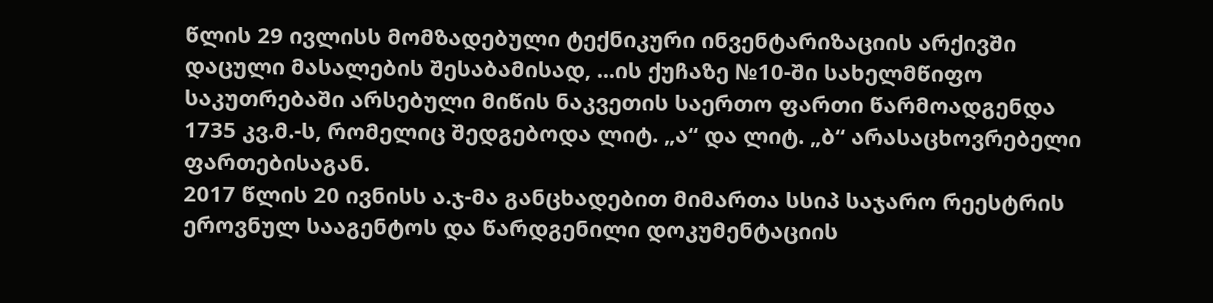წლის 29 ივლისს მომზადებული ტექნიკური ინვენტარიზაციის არქივში დაცული მასალების შესაბამისად, ...ის ქუჩაზე №10-ში სახელმწიფო საკუთრებაში არსებული მიწის ნაკვეთის საერთო ფართი წარმოადგენდა 1735 კვ.მ.-ს, რომელიც შედგებოდა ლიტ. „ა“ და ლიტ. „ბ“ არასაცხოვრებელი ფართებისაგან.
2017 წლის 20 ივნისს ა.ჯ-მა განცხადებით მიმართა სსიპ საჯარო რეესტრის ეროვნულ სააგენტოს და წარდგენილი დოკუმენტაციის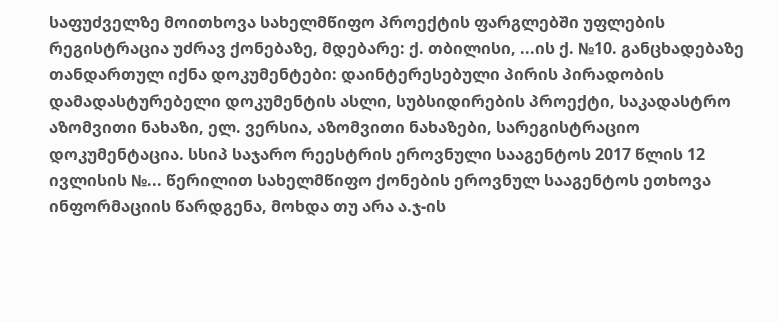საფუძველზე მოითხოვა სახელმწიფო პროექტის ფარგლებში უფლების რეგისტრაცია უძრავ ქონებაზე, მდებარე: ქ. თბილისი, ...ის ქ. №10. განცხადებაზე თანდართულ იქნა დოკუმენტები: დაინტერესებული პირის პირადობის დამადასტურებელი დოკუმენტის ასლი, სუბსიდირების პროექტი, საკადასტრო აზომვითი ნახაზი, ელ. ვერსია, აზომვითი ნახაზები, სარეგისტრაციო დოკუმენტაცია. სსიპ საჯარო რეესტრის ეროვნული სააგენტოს 2017 წლის 12 ივლისის №... წერილით სახელმწიფო ქონების ეროვნულ სააგენტოს ეთხოვა ინფორმაციის წარდგენა, მოხდა თუ არა ა.ჯ-ის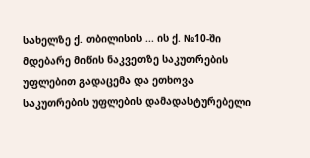სახელზე ქ. თბილისის ... ის ქ. №10-ში მდებარე მიწის ნაკვეთზე საკუთრების უფლებით გადაცემა და ეთხოვა საკუთრების უფლების დამადასტურებელი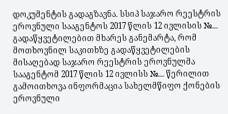დოკუმენტის გადაგზავნა. სსიპ საჯარო რეესტრის ეროვნული სააგენტოს 2017 წლის 12 ივლისის №... გადაწყვეტილებით მხარეს განემარტა, რომ მოთხოვნილ საკითხზე გადაწყვეტილების მისაღებად საჯარო რეესტრის ეროვნულმა სააგენტომ 2017 წლის 12 ივლისს №... წერილით გამოითხოვა ინფორმაცია სახელმწიფო ქონების ეროვნული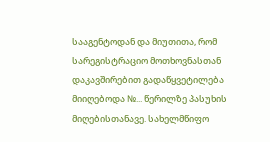სააგენტოდან და მიუთითა, რომ სარეგისტრაციო მოთხოვნასთან დაკავშირებით გადაწყვეტილება მიიღებოდა №... წერილზე პასუხის მიღებისთანავე. სახელმწიფო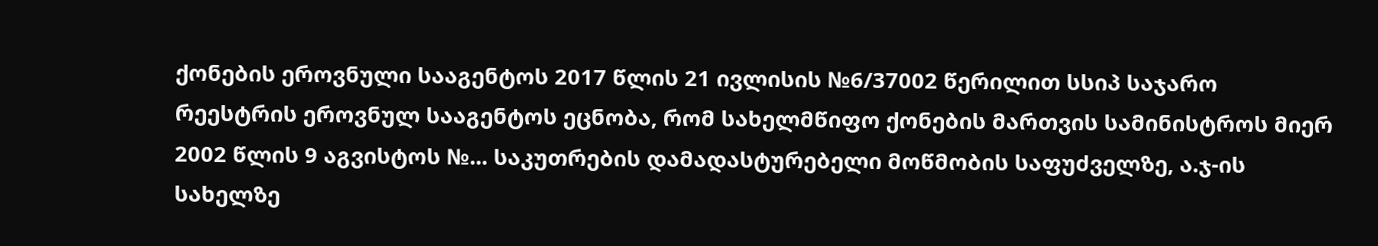ქონების ეროვნული სააგენტოს 2017 წლის 21 ივლისის №6/37002 წერილით სსიპ საჯარო რეესტრის ეროვნულ სააგენტოს ეცნობა, რომ სახელმწიფო ქონების მართვის სამინისტროს მიერ 2002 წლის 9 აგვისტოს №... საკუთრების დამადასტურებელი მოწმობის საფუძველზე, ა.ჯ-ის სახელზე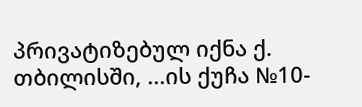პრივატიზებულ იქნა ქ. თბილისში, ...ის ქუჩა №10-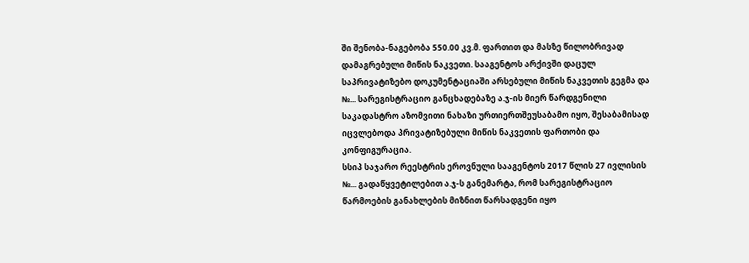ში შენობა-ნაგებობა 550.00 კვ.მ. ფართით და მასზე წილობრივად დამაგრებული მიწის ნაკვეთი. სააგენტოს არქივში დაცულ საპრივატიზებო დოკუმენტაციაში არსებული მიწის ნაკვეთის გეგმა და №... სარეგისტრაციო განცხადებაზე ა.ჯ-ის მიერ წარდგენილი საკადასტრო აზომვითი ნახაზი ურთიერთშეუსაბამო იყო, შესაბამისად იცვლებოდა პრივატიზებული მიწის ნაკვეთის ფართობი და კონფიგურაცია.
სსიპ საჯარო რეესტრის ეროვნული სააგენტოს 2017 წლის 27 ივლისის №... გადაწყვეტილებით ა.ჯ-ს განემარტა, რომ სარეგისტრაციო წარმოების განახლების მიზნით წარსადგენი იყო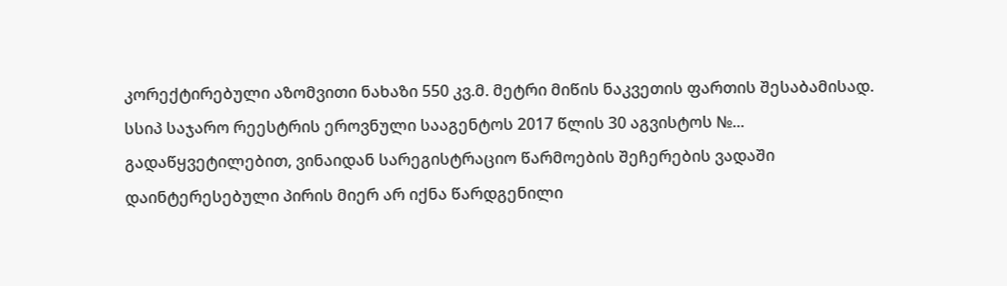კორექტირებული აზომვითი ნახაზი 550 კვ.მ. მეტრი მიწის ნაკვეთის ფართის შესაბამისად. სსიპ საჯარო რეესტრის ეროვნული სააგენტოს 2017 წლის 30 აგვისტოს №... გადაწყვეტილებით, ვინაიდან სარეგისტრაციო წარმოების შეჩერების ვადაში დაინტერესებული პირის მიერ არ იქნა წარდგენილი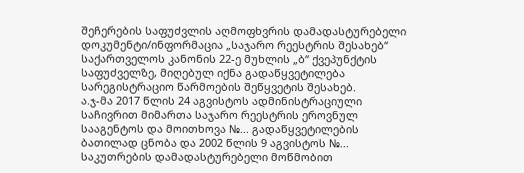შეჩერების საფუძვლის აღმოფხვრის დამადასტურებელი დოკუმენტი/ინფორმაცია „საჯარო რეესტრის შესახებ“ საქართველოს კანონის 22-ე მუხლის „ბ“ ქვეპუნქტის საფუძველზე, მიღებულ იქნა გადაწყვეტილება სარეგისტრაციო წარმოების შეწყვეტის შესახებ.
ა.ჯ-მა 2017 წლის 24 აგვისტოს ადმინისტრაციული საჩივრით მიმართა საჯარო რეესტრის ეროვნულ სააგენტოს და მოითხოვა №... გადაწყვეტილების ბათილად ცნობა და 2002 წლის 9 აგვისტოს №... საკუთრების დამადასტურებელი მოწმობით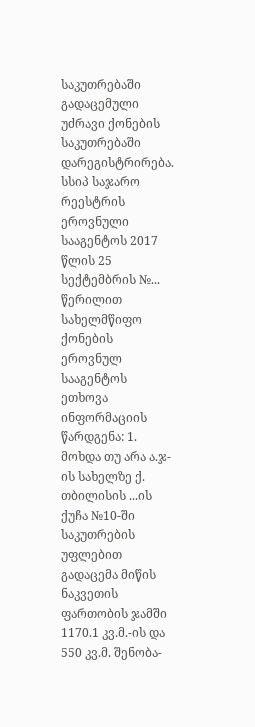საკუთრებაში გადაცემული უძრავი ქონების საკუთრებაში დარეგისტრირება. სსიპ საჯარო რეესტრის ეროვნული სააგენტოს 2017 წლის 25 სექტემბრის №... წერილით სახელმწიფო ქონების ეროვნულ სააგენტოს ეთხოვა ინფორმაციის წარდგენა: 1. მოხდა თუ არა ა.ჯ-ის სახელზე ქ. თბილისის ...ის ქუჩა №10-ში საკუთრების უფლებით გადაცემა მიწის ნაკვეთის ფართობის ჯამში 1170.1 კვ.მ.-ის და 550 კვ.მ. შენობა-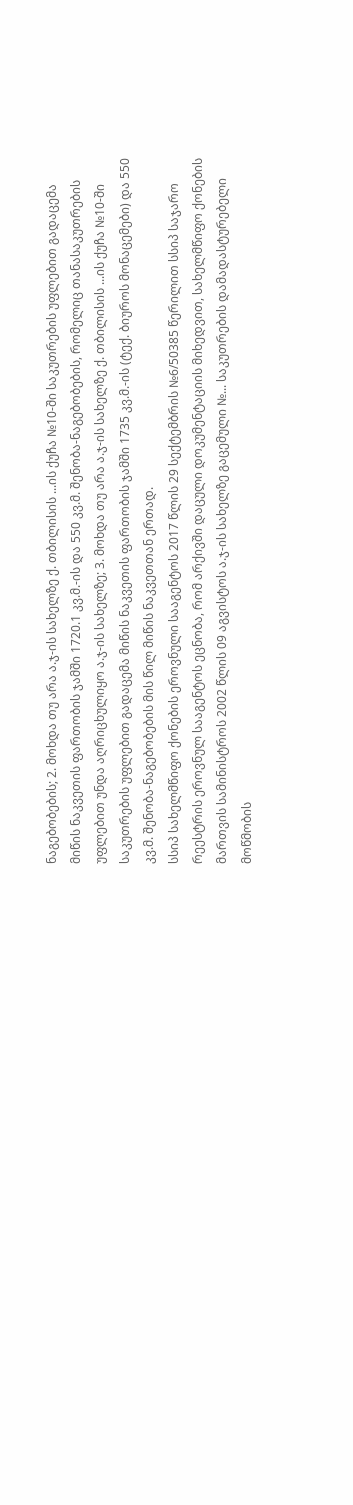ნაგებობების; 2. მოხდა თუ არა ა.ჯ-ის სახელზე ქ. თბილისის ...ის ქუჩა №10-ში საკუთრების უფლებით გადაცემა მიწის ნაკვეთის ფართობის ჯამში 1720.1 კვ.მ.-ის და 550 კვ.მ. შენობა-ნაგებობების, რომელიც თანასაკუთრების უფლებით უნდა აღრიცხულიყო ა.ჯ-ის სახელზე; 3. მოხდა თუ არა ა.ჯ-ის სახელზე ქ. თბილისის ...ის ქუჩა №10-ში საკუთრების უფლებით გადაცემა მიწის ნაკვეთის ფართობის ჯამში 1735 კვ.მ.-ის (ტექ. ბიუროს მონაცემები) და 550 კვ.მ. შენობა-ნაგებობების მის წილ მიწის ნაკვეთთან ერთად.
სსიპ სახელმწიფო ქონების ეროვნული სააგენტოს 2017 წლის 29 სექტემბრის №6/50385 წერილით სსიპ საჯარო რეესტრის ეროვნულ სააგენტოს ეცნობა, რომ არქივში დაცული დოკუმენტაციის მიხედვით, სახელმწიფო ქონების მართვის სამინისტროს 2002 წლის 09 აგვისტოს ა.ჯ-ის სახელზე გაცემული №... საკუთრების დამადასტურებელი მოწმობის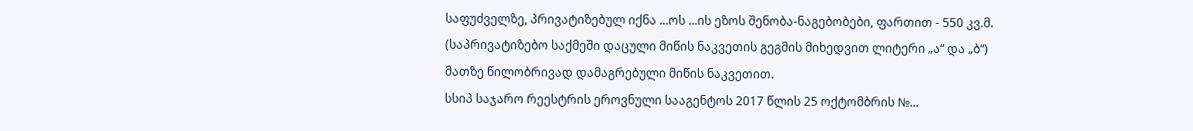საფუძველზე, პრივატიზებულ იქნა ...ოს ...ის ეზოს შენობა-ნაგებობები, ფართით - 550 კვ.მ. (საპრივატიზებო საქმეში დაცული მიწის ნაკვეთის გეგმის მიხედვით ლიტერი „ა“ და „ბ“) მათზე წილობრივად დამაგრებული მიწის ნაკვეთით.
სსიპ საჯარო რეესტრის ეროვნული სააგენტოს 2017 წლის 25 ოქტომბრის №...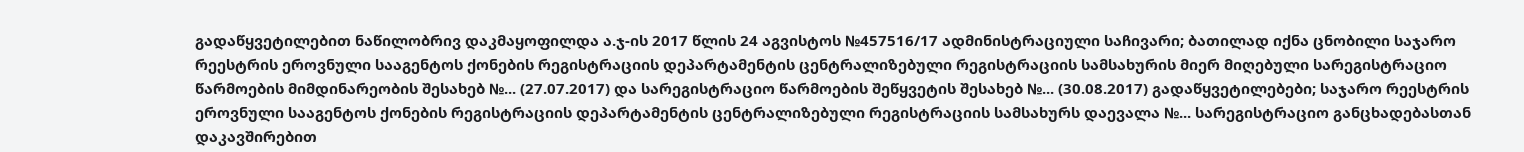გადაწყვეტილებით ნაწილობრივ დაკმაყოფილდა ა.ჯ-ის 2017 წლის 24 აგვისტოს №457516/17 ადმინისტრაციული საჩივარი; ბათილად იქნა ცნობილი საჯარო რეესტრის ეროვნული სააგენტოს ქონების რეგისტრაციის დეპარტამენტის ცენტრალიზებული რეგისტრაციის სამსახურის მიერ მიღებული სარეგისტრაციო წარმოების მიმდინარეობის შესახებ №... (27.07.2017) და სარეგისტრაციო წარმოების შეწყვეტის შესახებ №... (30.08.2017) გადაწყვეტილებები; საჯარო რეესტრის ეროვნული სააგენტოს ქონების რეგისტრაციის დეპარტამენტის ცენტრალიზებული რეგისტრაციის სამსახურს დაევალა №... სარეგისტრაციო განცხადებასთან დაკავშირებით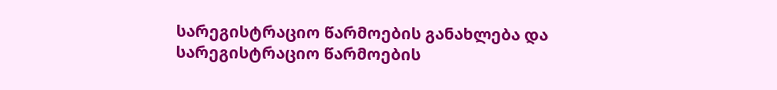სარეგისტრაციო წარმოების განახლება და სარეგისტრაციო წარმოების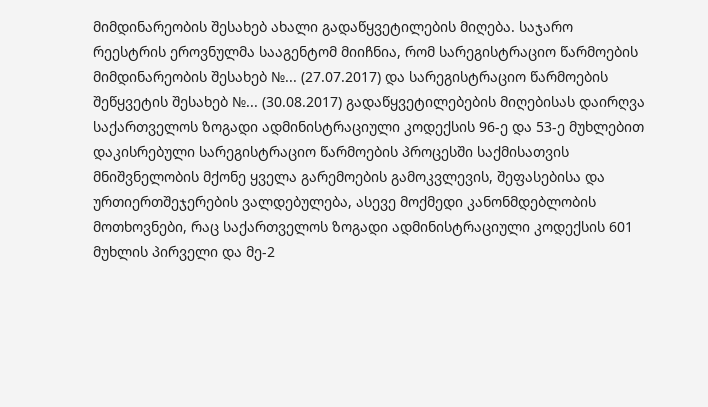მიმდინარეობის შესახებ ახალი გადაწყვეტილების მიღება. საჯარო რეესტრის ეროვნულმა სააგენტომ მიიჩნია, რომ სარეგისტრაციო წარმოების მიმდინარეობის შესახებ №... (27.07.2017) და სარეგისტრაციო წარმოების შეწყვეტის შესახებ №... (30.08.2017) გადაწყვეტილებების მიღებისას დაირღვა საქართველოს ზოგადი ადმინისტრაციული კოდექსის 96-ე და 53-ე მუხლებით დაკისრებული სარეგისტრაციო წარმოების პროცესში საქმისათვის მნიშვნელობის მქონე ყველა გარემოების გამოკვლევის, შეფასებისა და ურთიერთშეჯერების ვალდებულება, ასევე მოქმედი კანონმდებლობის მოთხოვნები, რაც საქართველოს ზოგადი ადმინისტრაციული კოდექსის 601 მუხლის პირველი და მე-2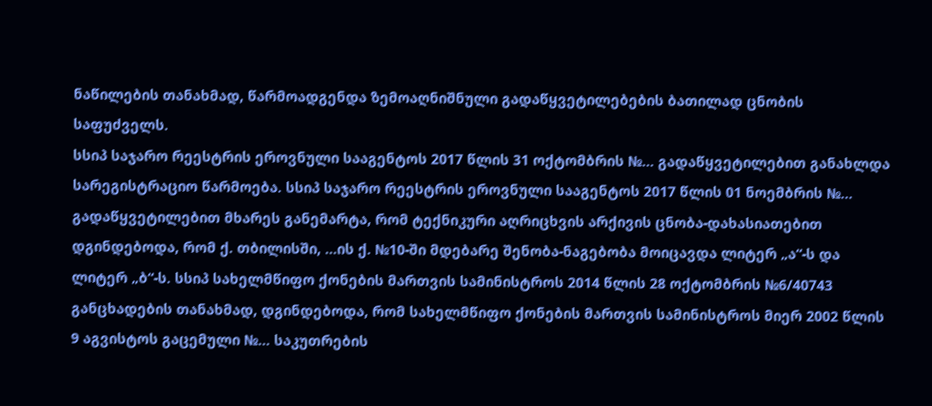ნაწილების თანახმად, წარმოადგენდა ზემოაღნიშნული გადაწყვეტილებების ბათილად ცნობის საფუძველს.
სსიპ საჯარო რეესტრის ეროვნული სააგენტოს 2017 წლის 31 ოქტომბრის №... გადაწყვეტილებით განახლდა სარეგისტრაციო წარმოება. სსიპ საჯარო რეესტრის ეროვნული სააგენტოს 2017 წლის 01 ნოემბრის №... გადაწყვეტილებით მხარეს განემარტა, რომ ტექნიკური აღრიცხვის არქივის ცნობა-დახასიათებით დგინდებოდა, რომ ქ. თბილისში, ...ის ქ. №10-ში მდებარე შენობა-ნაგებობა მოიცავდა ლიტერ „ა“-ს და ლიტერ „ბ“-ს. სსიპ სახელმწიფო ქონების მართვის სამინისტროს 2014 წლის 28 ოქტომბრის №6/40743 განცხადების თანახმად, დგინდებოდა, რომ სახელმწიფო ქონების მართვის სამინისტროს მიერ 2002 წლის 9 აგვისტოს გაცემული №... საკუთრების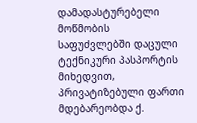დამადასტურებელი მოწმობის საფუძვლებში დაცული ტექნიკური პასპორტის მიხედვით, პრივატიზებული ფართი მდებარეობდა ქ.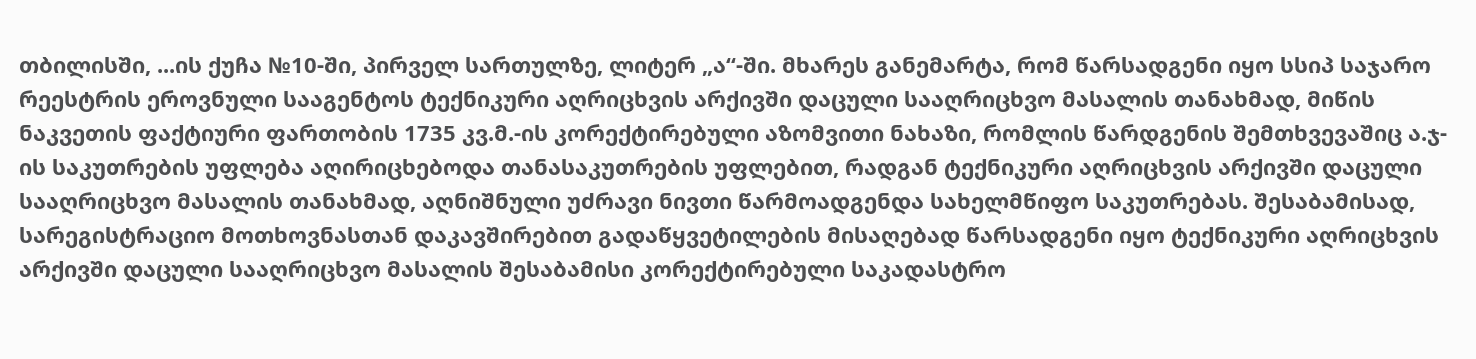თბილისში, ...ის ქუჩა №10-ში, პირველ სართულზე, ლიტერ „ა“-ში. მხარეს განემარტა, რომ წარსადგენი იყო სსიპ საჯარო რეესტრის ეროვნული სააგენტოს ტექნიკური აღრიცხვის არქივში დაცული სააღრიცხვო მასალის თანახმად, მიწის ნაკვეთის ფაქტიური ფართობის 1735 კვ.მ.-ის კორექტირებული აზომვითი ნახაზი, რომლის წარდგენის შემთხვევაშიც ა.ჯ-ის საკუთრების უფლება აღირიცხებოდა თანასაკუთრების უფლებით, რადგან ტექნიკური აღრიცხვის არქივში დაცული სააღრიცხვო მასალის თანახმად, აღნიშნული უძრავი ნივთი წარმოადგენდა სახელმწიფო საკუთრებას. შესაბამისად, სარეგისტრაციო მოთხოვნასთან დაკავშირებით გადაწყვეტილების მისაღებად წარსადგენი იყო ტექნიკური აღრიცხვის არქივში დაცული სააღრიცხვო მასალის შესაბამისი კორექტირებული საკადასტრო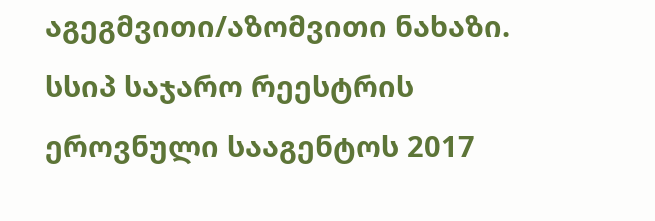აგეგმვითი/აზომვითი ნახაზი.
სსიპ საჯარო რეესტრის ეროვნული სააგენტოს 2017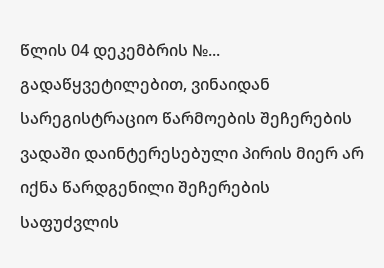წლის 04 დეკემბრის №... გადაწყვეტილებით, ვინაიდან სარეგისტრაციო წარმოების შეჩერების ვადაში დაინტერესებული პირის მიერ არ იქნა წარდგენილი შეჩერების საფუძვლის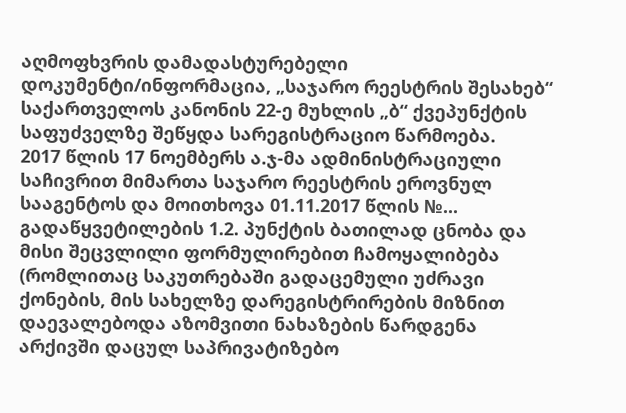აღმოფხვრის დამადასტურებელი დოკუმენტი/ინფორმაცია, „საჯარო რეესტრის შესახებ“ საქართველოს კანონის 22-ე მუხლის „ბ“ ქვეპუნქტის საფუძველზე შეწყდა სარეგისტრაციო წარმოება.
2017 წლის 17 ნოემბერს ა.ჯ-მა ადმინისტრაციული საჩივრით მიმართა საჯარო რეესტრის ეროვნულ სააგენტოს და მოითხოვა 01.11.2017 წლის №... გადაწყვეტილების 1.2. პუნქტის ბათილად ცნობა და მისი შეცვლილი ფორმულირებით ჩამოყალიბება (რომლითაც საკუთრებაში გადაცემული უძრავი ქონების, მის სახელზე დარეგისტრირების მიზნით დაევალებოდა აზომვითი ნახაზების წარდგენა არქივში დაცულ საპრივატიზებო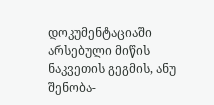დოკუმენტაციაში არსებული მიწის ნაკვეთის გეგმის, ანუ შენობა-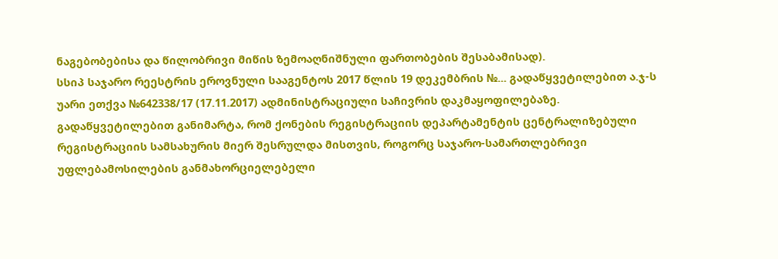ნაგებობებისა და წილობრივი მიწის ზემოაღნიშნული ფართობების შესაბამისად).
სსიპ საჯარო რეესტრის ეროვნული სააგენტოს 2017 წლის 19 დეკემბრის №... გადაწყვეტილებით ა.ჯ-ს უარი ეთქვა №642338/17 (17.11.2017) ადმინისტრაციული საჩივრის დაკმაყოფილებაზე. გადაწყვეტილებით განიმარტა, რომ ქონების რეგისტრაციის დეპარტამენტის ცენტრალიზებული რეგისტრაციის სამსახურის მიერ შესრულდა მისთვის, როგორც საჯარო-სამართლებრივი უფლებამოსილების განმახორციელებელი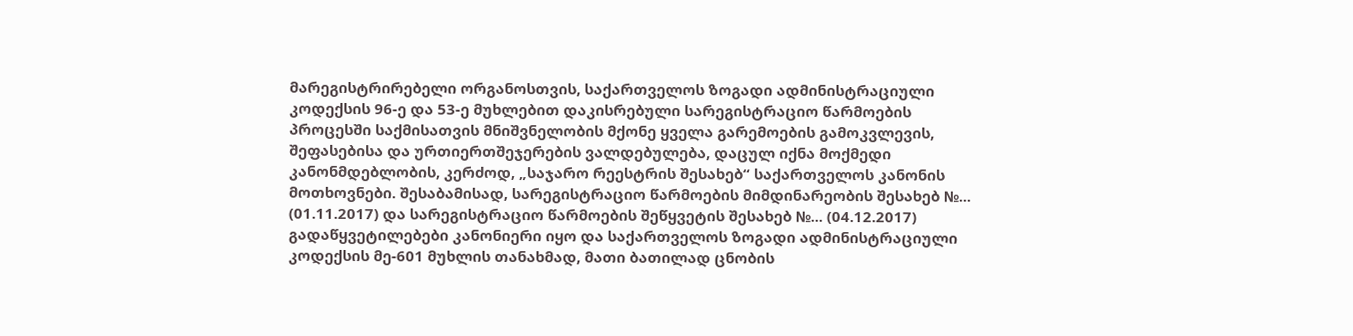მარეგისტრირებელი ორგანოსთვის, საქართველოს ზოგადი ადმინისტრაციული კოდექსის 96-ე და 53-ე მუხლებით დაკისრებული სარეგისტრაციო წარმოების პროცესში საქმისათვის მნიშვნელობის მქონე ყველა გარემოების გამოკვლევის, შეფასებისა და ურთიერთშეჯერების ვალდებულება, დაცულ იქნა მოქმედი კანონმდებლობის, კერძოდ, „საჯარო რეესტრის შესახებ“ საქართველოს კანონის მოთხოვნები. შესაბამისად, სარეგისტრაციო წარმოების მიმდინარეობის შესახებ №... (01.11.2017) და სარეგისტრაციო წარმოების შეწყვეტის შესახებ №... (04.12.2017) გადაწყვეტილებები კანონიერი იყო და საქართველოს ზოგადი ადმინისტრაციული კოდექსის მე-601 მუხლის თანახმად, მათი ბათილად ცნობის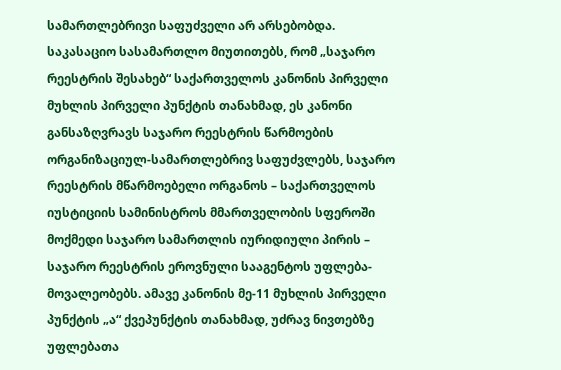სამართლებრივი საფუძველი არ არსებობდა.
საკასაციო სასამართლო მიუთითებს, რომ „საჯარო რეესტრის შესახებ“ საქართველოს კანონის პირველი მუხლის პირველი პუნქტის თანახმად, ეს კანონი განსაზღვრავს საჯარო რეესტრის წარმოების ორგანიზაციულ-სამართლებრივ საფუძვლებს, საჯარო რეესტრის მწარმოებელი ორგანოს – საქართველოს იუსტიციის სამინისტროს მმართველობის სფეროში მოქმედი საჯარო სამართლის იურიდიული პირის – საჯარო რეესტრის ეროვნული სააგენტოს უფლება-მოვალეობებს. ამავე კანონის მე-11 მუხლის პირველი პუნქტის „ა“ ქვეპუნქტის თანახმად, უძრავ ნივთებზე უფლებათა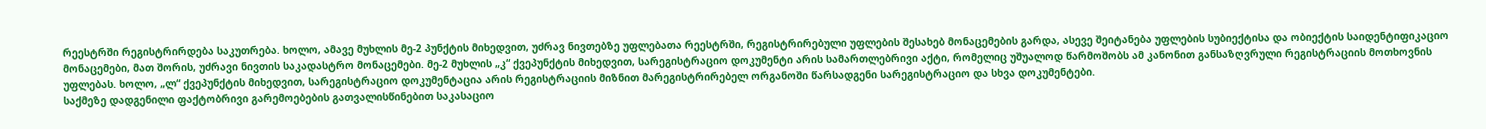რეესტრში რეგისტრირდება საკუთრება. ხოლო, ამავე მუხლის მე-2 პუნქტის მიხედვით, უძრავ ნივთებზე უფლებათა რეესტრში, რეგისტრირებული უფლების შესახებ მონაცემების გარდა, ასევე შეიტანება უფლების სუბიექტისა და ობიექტის საიდენტიფიკაციო მონაცემები, მათ შორის, უძრავი ნივთის საკადასტრო მონაცემები. მე-2 მუხლის „კ“ ქვეპუნქტის მიხედვით, სარეგისტრაციო დოკუმენტი არის სამართლებრივი აქტი, რომელიც უშუალოდ წარმოშობს ამ კანონით განსაზღვრული რეგისტრაციის მოთხოვნის უფლებას. ხოლო, „ლ“ ქვეპუნქტის მიხედვით, სარეგისტრაციო დოკუმენტაცია არის რეგისტრაციის მიზნით მარეგისტრირებელ ორგანოში წარსადგენი სარეგისტრაციო და სხვა დოკუმენტები.
საქმეზე დადგენილი ფაქტობრივი გარემოებების გათვალისწინებით საკასაციო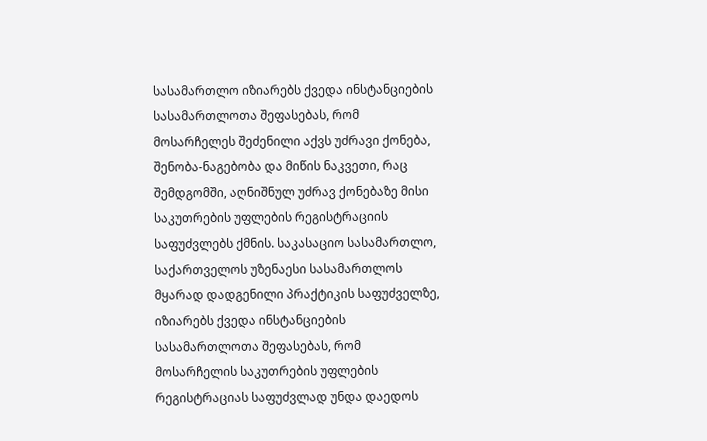სასამართლო იზიარებს ქვედა ინსტანციების სასამართლოთა შეფასებას, რომ მოსარჩელეს შეძენილი აქვს უძრავი ქონება, შენობა-ნაგებობა და მიწის ნაკვეთი, რაც შემდგომში, აღნიშნულ უძრავ ქონებაზე მისი საკუთრების უფლების რეგისტრაციის საფუძვლებს ქმნის. საკასაციო სასამართლო, საქართველოს უზენაესი სასამართლოს მყარად დადგენილი პრაქტიკის საფუძველზე, იზიარებს ქვედა ინსტანციების სასამართლოთა შეფასებას, რომ მოსარჩელის საკუთრების უფლების რეგისტრაციას საფუძვლად უნდა დაედოს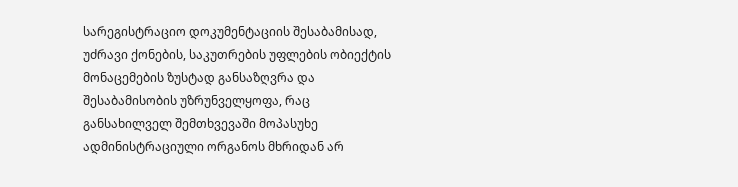სარეგისტრაციო დოკუმენტაციის შესაბამისად, უძრავი ქონების, საკუთრების უფლების ობიექტის მონაცემების ზუსტად განსაზღვრა და შესაბამისობის უზრუნველყოფა, რაც განსახილველ შემთხვევაში მოპასუხე ადმინისტრაციული ორგანოს მხრიდან არ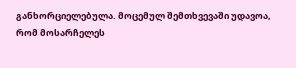განხორციელებულა. მოცემულ შემთხვევაში უდავოა, რომ მოსარჩელეს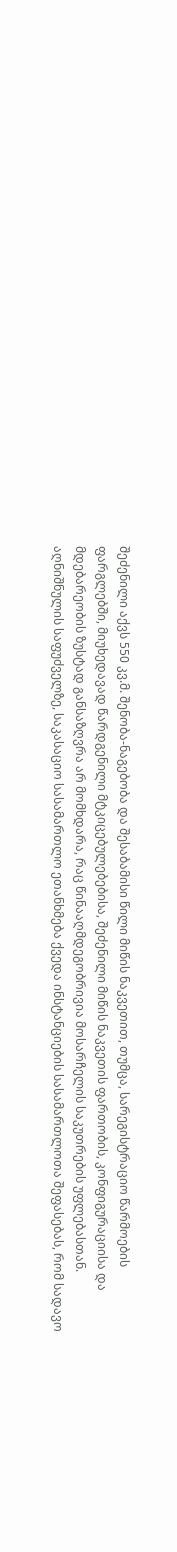შეძენილი აქვს 550 კვ.მ. შენობა-ნაგებობა და შესაბამისი წილი მიწის ნაკვეთით, თუმცა, სარეგისტრაციო წარმოების ფარგლებში, მიუხედავად წარდგენილი მტკიცებულებებისა, შეძენილი მიწის ნაკვეთის ფართობის, კონფიგურაციისა და მდებარეობის ზუსტად განსაზღვრა არ მომხდარა, რაც წინააღმდეგობრივია მოსარჩელის საკუთრების უფლებასთან. აღნიშნულის საფუძველზე, საკასაციო სასამართლო ეთანხმება ქვედა ინსტანციების სასამართლოთა შეფასებას, რომ სადავო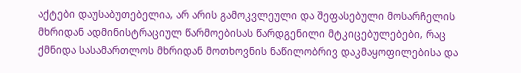აქტები დაუსაბუთებელია, არ არის გამოკვლეული და შეფასებული მოსარჩელის მხრიდან ადმინისტრაციულ წარმოებისას წარდგენილი მტკიცებულებები, რაც ქმნიდა სასამართლოს მხრიდან მოთხოვნის ნაწილობრივ დაკმაყოფილებისა და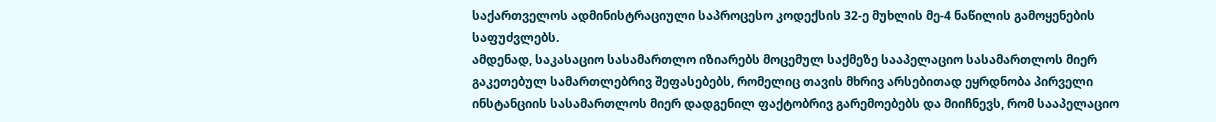საქართველოს ადმინისტრაციული საპროცესო კოდექსის 32-ე მუხლის მე-4 ნაწილის გამოყენების საფუძვლებს.
ამდენად, საკასაციო სასამართლო იზიარებს მოცემულ საქმეზე სააპელაციო სასამართლოს მიერ გაკეთებულ სამართლებრივ შეფასებებს, რომელიც თავის მხრივ არსებითად ეყრდნობა პირველი ინსტანციის სასამართლოს მიერ დადგენილ ფაქტობრივ გარემოებებს და მიიჩნევს, რომ სააპელაციო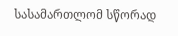სასამართლომ სწორად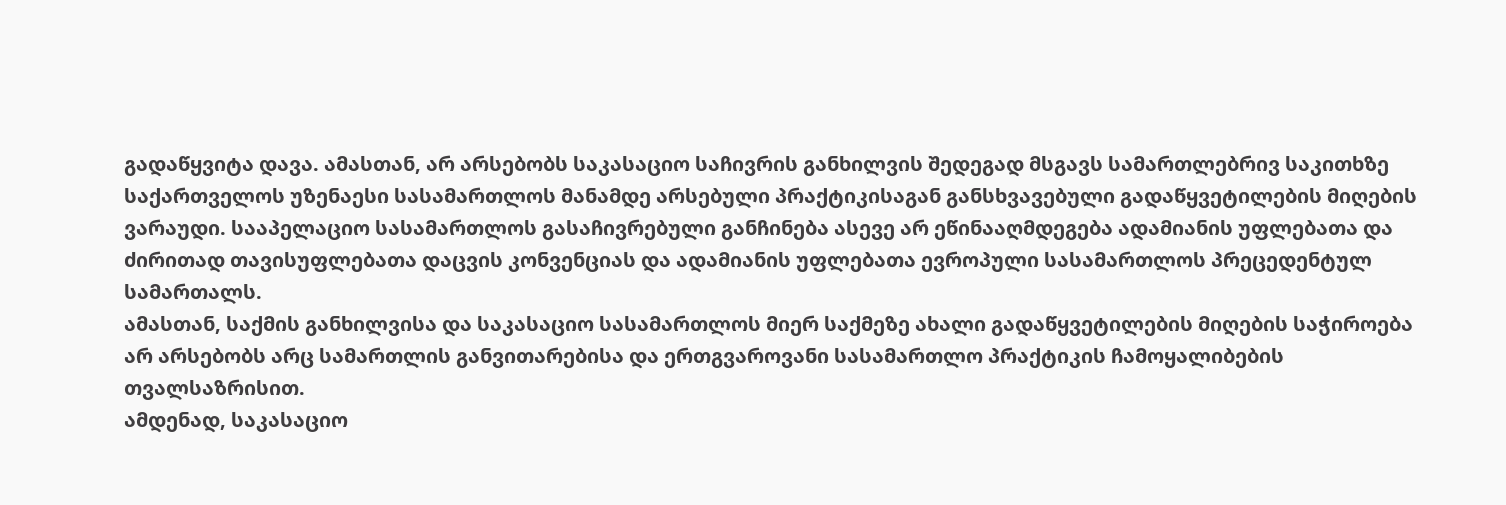გადაწყვიტა დავა. ამასთან, არ არსებობს საკასაციო საჩივრის განხილვის შედეგად მსგავს სამართლებრივ საკითხზე საქართველოს უზენაესი სასამართლოს მანამდე არსებული პრაქტიკისაგან განსხვავებული გადაწყვეტილების მიღების ვარაუდი. სააპელაციო სასამართლოს გასაჩივრებული განჩინება ასევე არ ეწინააღმდეგება ადამიანის უფლებათა და ძირითად თავისუფლებათა დაცვის კონვენციას და ადამიანის უფლებათა ევროპული სასამართლოს პრეცედენტულ სამართალს.
ამასთან, საქმის განხილვისა და საკასაციო სასამართლოს მიერ საქმეზე ახალი გადაწყვეტილების მიღების საჭიროება არ არსებობს არც სამართლის განვითარებისა და ერთგვაროვანი სასამართლო პრაქტიკის ჩამოყალიბების თვალსაზრისით.
ამდენად, საკასაციო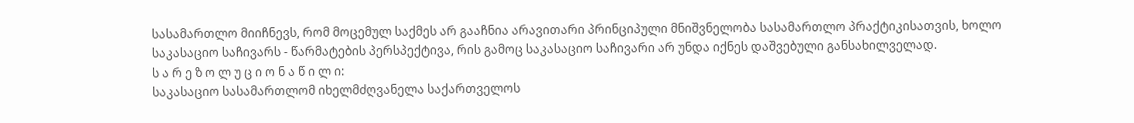სასამართლო მიიჩნევს, რომ მოცემულ საქმეს არ გააჩნია არავითარი პრინციპული მნიშვნელობა სასამართლო პრაქტიკისათვის, ხოლო საკასაციო საჩივარს - წარმატების პერსპექტივა, რის გამოც საკასაციო საჩივარი არ უნდა იქნეს დაშვებული განსახილველად.
ს ა რ ე ზ ო ლ უ ც ი ო ნ ა წ ი ლ ი:
საკასაციო სასამართლომ იხელმძღვანელა საქართველოს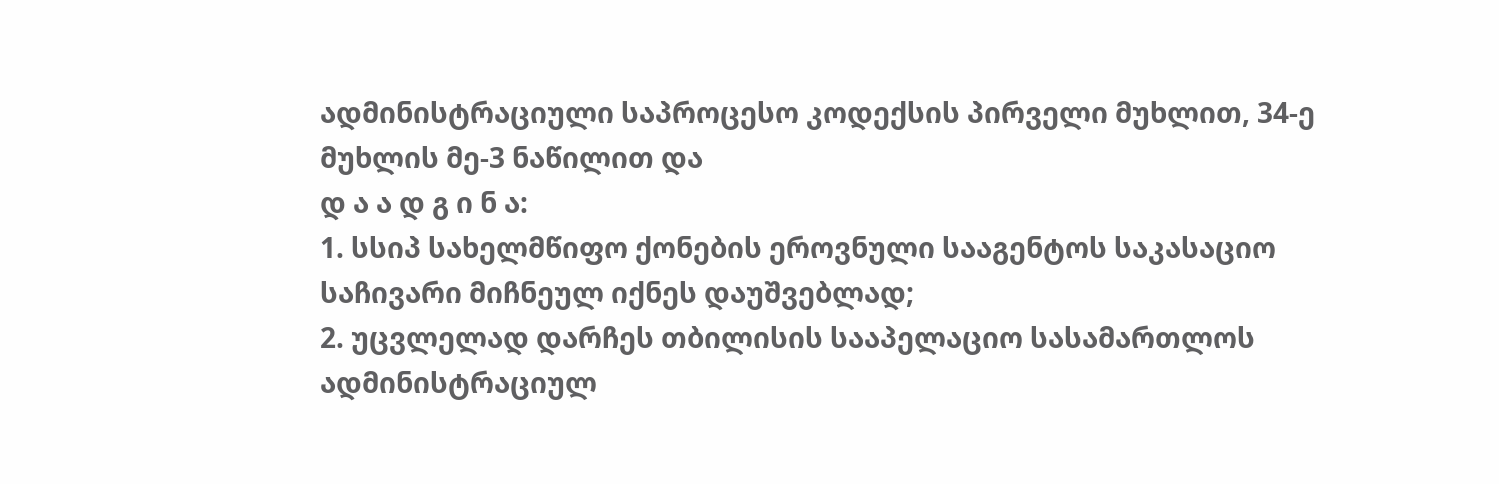ადმინისტრაციული საპროცესო კოდექსის პირველი მუხლით, 34-ე მუხლის მე-3 ნაწილით და
დ ა ა დ გ ი ნ ა:
1. სსიპ სახელმწიფო ქონების ეროვნული სააგენტოს საკასაციო საჩივარი მიჩნეულ იქნეს დაუშვებლად;
2. უცვლელად დარჩეს თბილისის სააპელაციო სასამართლოს ადმინისტრაციულ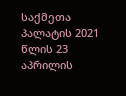საქმეთა პალატის 2021 წლის 23 აპრილის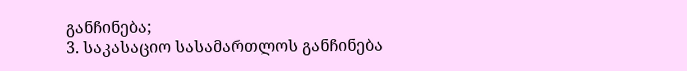განჩინება;
3. საკასაციო სასამართლოს განჩინება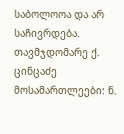საბოლოოა და არ საჩივრდება.
თავმჯდომარე ქ. ცინცაძე
მოსამართლეები: ნ.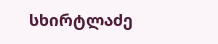სხირტლაძე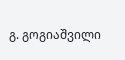გ. გოგიაშვილი